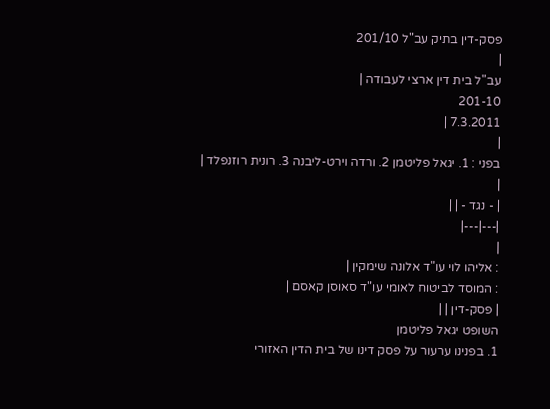פסק-דין בתיק עב"ל 201/10
|
עב"ל בית דין ארצי לעבודה |
201-10
7.3.2011 |
|
בפני : 1. יגאל פליטמן 2. ורדה וירט-ליבנה 3. רונית רוזנפלד |
|
| - נגד - | |
|---|---|
|
: אליהו לוי עו"ד אלונה שימקין |
: המוסד לביטוח לאומי עו"ד סאוסן קאסם |
| פסק-דין | |
השופט יגאל פליטמן
1. בפנינו ערעור על פסק דינו של בית הדין האזורי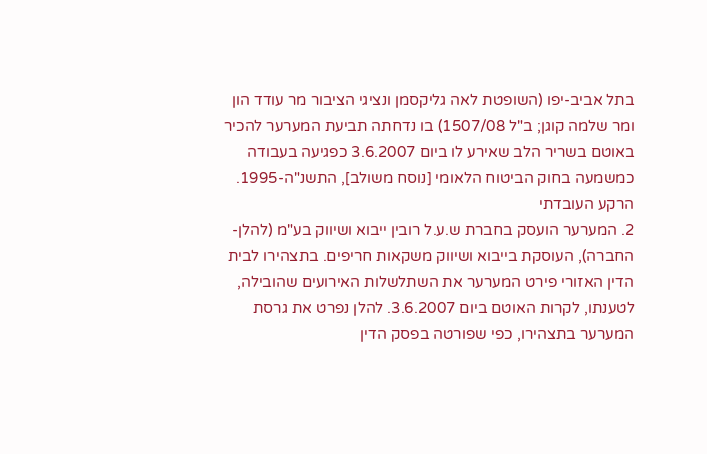בתל אביב-יפו (השופטת לאה גליקסמן ונציגי הציבור מר עודד הון ומר שלמה קוגן; ב"ל 1507/08) בו נדחתה תביעת המערער להכיר באוטם בשריר הלב שאירע לו ביום 3.6.2007 כפגיעה בעבודה כמשמעה בחוק הביטוח הלאומי [נוסח משולב], התשנ"ה-1995.
הרקע העובדתי
2. המערער הועסק בחברת ש.ע.ל רובין ייבוא ושיווק בע"מ (להלן- החברה), העוסקת בייבוא ושיווק משקאות חריפים. בתצהירו לבית הדין האזורי פירט המערער את השתלשלות האירועים שהובילה, לטענתו, לקרות האוטם ביום 3.6.2007. להלן נפרט את גרסת המערער בתצהירו, כפי שפורטה בפסק הדין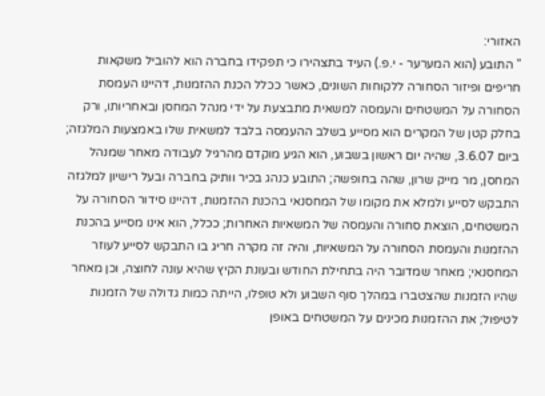האזורי:
" התובע (הוא המערער - י.פ.) העיד בתצהירו כי תפקידו בחברה הוא להוביל משקאות חריפים ופיזור הסחורה ללקוחות השונים, כאשר ככלל הכנת ההזמנות, דהיינו העמסת הסחורה על המשטחים והעמסה למשאית מתבצעת על ידי מנהל המחסן ובאחריותו, ורק בחלק קטן של המקרים הוא מסייע בשלב ההעמסה בלבד למשאית שלו באמצעות המלגזה; ביום 3.6.07, שהיה יום ראשון בשבוע, הוא הגיע מוקדם מהרגיל לעבודה מאחר שמנהל המחסן, מר מייק שרון, שהה בחופשה; התובע כנהג בכיר וותיק בחברה ובעל רישיון למלגזה התבקש לסייע ולמלא את מקומו של המחסנאי בהכנת ההזמנות, דהיינו סידור הסחורה על המשטחים, הוצאת סחורה והעמסה של המשאיות האחרות; ככלל, הוא אינו מסייע בהכנת ההזמנות והעמסת הסחורה על המשאיות, והיה זה מקרה חריג בו התבקש לסייע לעוזר המחסנאי; מאחר שמדובר היה בתחילת החודש ובעונת הקיץ שהיא עונה לחוצה, וכן מאחר שהיו הזמנות שהצטברו במהלך סוף השבוע ולא טופלו, הייתה כמות גדולה של הזמנות לטיפול; את ההזמנות מכינים על המשטחים באופן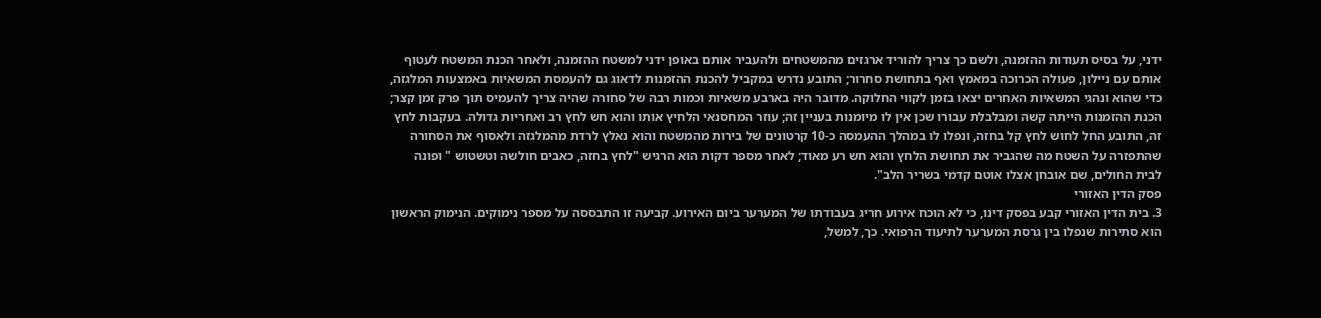ידני, על בסיס תעודות ההזמנה, ולשם כך צריך להוריד ארגזים מהמשטחים ולהעביר אותם באופן ידני למשטח ההזמנה, ולאחר הכנת המשטח לעטוף אותם עם ניילון, פעולה הכרוכה במאמץ ואף בתחושת סחרור; התובע נדרש במקביל להכנת ההזמנות לדאוג גם להעמסת המשאיות באמצעות המלגזה, כדי שהוא ונהגי המשאיות האחרים יצאו בזמן לקווי החלוקה. מדובר היה בארבע משאיות וכמות רבה של סחורה שהיה צריך להעמיס תוך פרק זמן קצר; הכנת ההזמנות הייתה קשה ומבלבלת עבורו שכן אין לו מיומנות בעניין זה; עוזר המחסנאי הלחיץ אותו והוא חש לחץ רב ואחריות גדולה. בעקבות לחץ זה, התובע החל לחוש לחץ קל בחזה, ונפלו לו במהלך ההעמסה כ-10 קרטונים של בירות מהמשטח והוא נאלץ לרדת מהמלגזה ולאסוף את הסחורה שהתפזרה על השטח מה שהגביר את תחושת הלחץ והוא חש רע מאוד; לאחר מספר דקות הוא הרגיש "לחץ בחזה, כאבים חולשה וטשטוש " ופונה לבית החולים, שם אובחן אצלו אוטם קדמי בשריר הלב".
פסק הדין האזורי
3. בית הדין האזורי קבע בפסק דינו, כי לא הוכח אירוע חריג בעבודתו של המערער ביום האירוע. קביעה זו התבססה על מספר נימוקים. הנימוק הראשון הוא סתירות שנפלו בין גרסת המערער לתיעוד הרפואי. כך, למשל,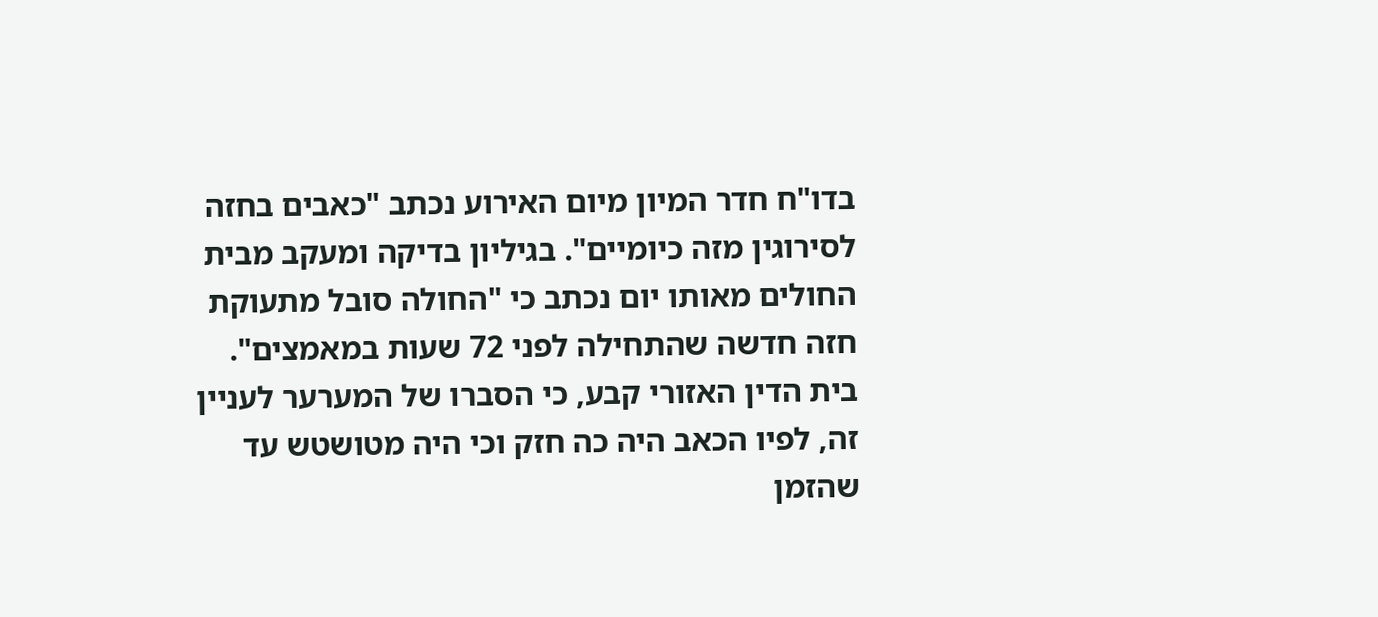בדו"ח חדר המיון מיום האירוע נכתב "כאבים בחזה לסירוגין מזה כיומיים". בגיליון בדיקה ומעקב מבית החולים מאותו יום נכתב כי "החולה סובל מתעוקת חזה חדשה שהתחילה לפני 72 שעות במאמצים". בית הדין האזורי קבע, כי הסברו של המערער לעניין זה, לפיו הכאב היה כה חזק וכי היה מטושטש עד שהזמן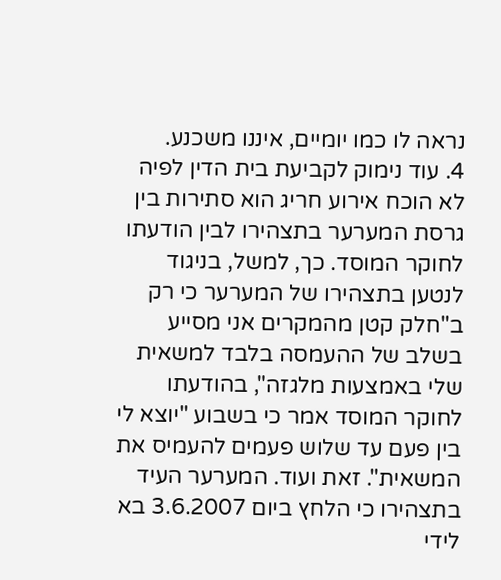נראה לו כמו יומיים, איננו משכנע.
4. עוד נימוק לקביעת בית הדין לפיה לא הוכח אירוע חריג הוא סתירות בין גרסת המערער בתצהירו לבין הודעתו לחוקר המוסד. כך, למשל, בניגוד לנטען בתצהירו של המערער כי רק ב"חלק קטן מהמקרים אני מסייע בשלב של ההעמסה בלבד למשאית שלי באמצעות מלגזה", בהודעתו לחוקר המוסד אמר כי בשבוע "יוצא לי בין פעם עד שלוש פעמים להעמיס את המשאית". זאת ועוד. המערער העיד בתצהירו כי הלחץ ביום 3.6.2007 בא לידי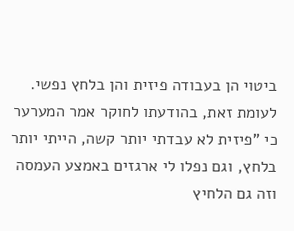ביטוי הן בעבודה פיזית והן בלחץ נפשי. לעומת זאת, בהודעתו לחוקר אמר המערער כי "פיזית לא עבדתי יותר קשה, הייתי יותר בלחץ, וגם נפלו לי ארגזים באמצע העמסה וזה גם הלחיץ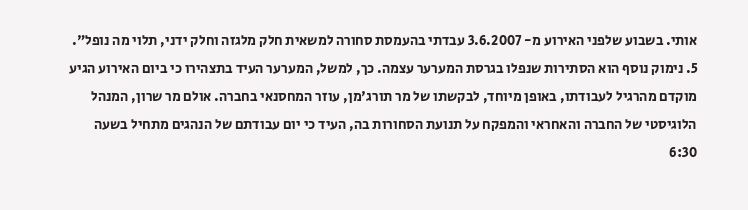אותי. בשבוע שלפני האירוע מ- 3.6.2007 עבדתי בהעמסת סחורה למשאית חלק מלגזה וחלק ידני, תלוי מה נופל".
5. נימוק נוסף הוא הסתירות שנפלו בגרסת המערער עצמה. כך, למשל, המערער העיד בתצהירו כי ביום האירוע הגיע מוקדם מהרגיל לעבודתו, באופן מיוחד, לבקשתו של מר תורג'מן, עוזר המחסנאי בחברה. אולם מר שרון, המנהל הלוגיסטי של החברה והאחראי והמפקח על תנועת הסחורות בה, העיד כי יום עבודתם של הנהגים מתחיל בשעה 6:30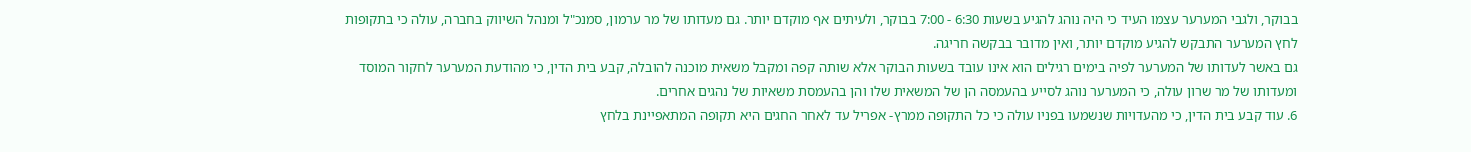בבוקר, ולגבי המערער עצמו העיד כי היה נוהג להגיע בשעות 6:30 - 7:00 בבוקר, ולעיתים אף מוקדם יותר. גם מעדותו של מר ערמון, סמנכ"ל ומנהל השיווק בחברה, עולה כי בתקופות לחץ המערער התבקש להגיע מוקדם יותר, ואין מדובר בבקשה חריגה.
גם באשר לעדותו של המערער לפיה בימים רגילים הוא אינו עובד בשעות הבוקר אלא שותה קפה ומקבל משאית מוכנה להובלה, קבע בית הדין, כי מהודעת המערער לחקור המוסד ומעדותו של מר שרון עולה, כי המערער נוהג לסייע בהעמסה הן של המשאית שלו והן בהעמסת משאיות של נהגים אחרים.
6. עוד קבע בית הדין, כי מהעדויות שנשמעו בפניו עולה כי כל התקופה ממרץ- אפריל עד לאחר החגים היא תקופה המתאפיינת בלחץ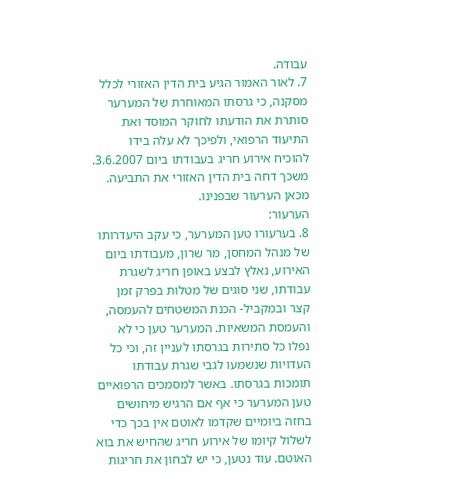עבודה.
7. לאור האמור הגיע בית הדין האזורי לכלל מסקנה, כי גרסתו המאוחרת של המערער סותרת את הודעתו לחוקר המוסד ואת התיעוד הרפואי, ולפיכך לא עלה בידו להוכיח אירוע חריג בעבודתו ביום 3.6.2007. משכך דחה בית הדין האזורי את התביעה. מכאן הערעור שבפנינו.
הערעור:
8. בערעורו טען המערער, כי עקב היעדרותו של מנהל המחסן, מר שרון, מעבודתו ביום האירוע, נאלץ לבצע באופן חריג לשגרת עבודתו, שני סוגים של מטלות בפרק זמן קצר ובמקביל- הכנת המשטחים להעמסה, והעמסת המשאיות. המערער טען כי לא נפלו כל סתירות בגרסתו לעניין זה, וכי כל העדויות שנשמעו לגבי שגרת עבודתו תומכות בגרסתו. באשר למסמכים הרפואיים טען המערער כי אף אם הרגיש מיחושים בחזה ביומיים שקדמו לאוטם אין בכך כדי לשלול קיומו של אירוע חריג שהחיש את בוא האוטם. עוד נטען, כי יש לבחון את חריגות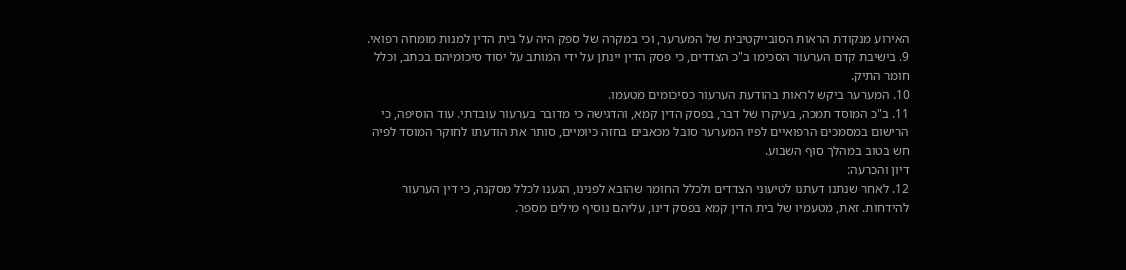האירוע מנקודת הראות הסובייקטיבית של המערער, וכי במקרה של ספק היה על בית הדין למנות מומחה רפואי.
9. בישיבת קדם הערעור הסכימו ב"כ הצדדים, כי פסק הדין יינתן על ידי המותב על יסוד סיכומיהם בכתב, וכלל חומר התיק.
10. המערער ביקש לראות בהודעת הערעור כסיכומים מטעמו.
11. ב"כ המוסד תמכה, בעיקרו של דבר, בפסק הדין קמא, והדגישה כי מדובר בערעור עובדתי. עוד הוסיפה, כי הרישום במסמכים הרפואיים לפיו המערער סובל מכאבים בחזה כיומיים, סותר את הודעתו לחוקר המוסד לפיה חש בטוב במהלך סוף השבוע.
דיון והכרעה:
12. לאחר שנתנו דעתנו לטיעוני הצדדים ולכלל החומר שהובא לפנינו, הגענו לכלל מסקנה, כי דין הערעור להידחות. זאת, מטעמיו של בית הדין קמא בפסק דינו, עליהם נוסיף מילים מספר.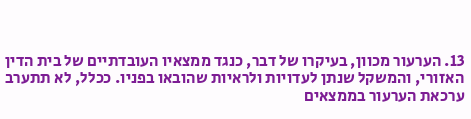13. הערעור מכוון, בעיקרו של דבר, כנגד ממצאיו העובדתיים של בית הדין האזורי, והמשקל שנתן לעדויות ולראיות שהובאו בפניו. ככלל, לא תתערב ערכאת הערעור בממצאים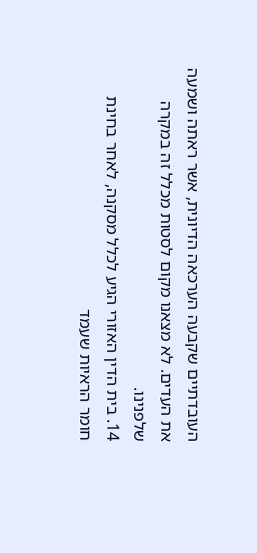העובדתיים שקבעה הערכאה הדיונית, אשר ראתה ושמעה את העדים. לא מצאנו מקום לסטות מכלל זה במקרה שלפנינו.
14. בית הדין האזורי הגיע לכלל מסקנה, לאחר בחינת חומר הראיות שעמד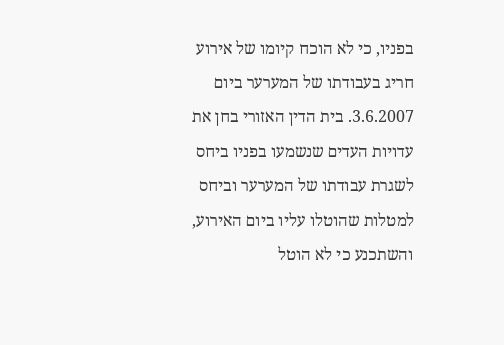בפניו, כי לא הוכח קיומו של אירוע חריג בעבודתו של המערער ביום 3.6.2007. בית הדין האזורי בחן את עדויות העדים שנשמעו בפניו ביחס לשגרת עבודתו של המערער וביחס למטלות שהוטלו עליו ביום האירוע, והשתכנע כי לא הוטל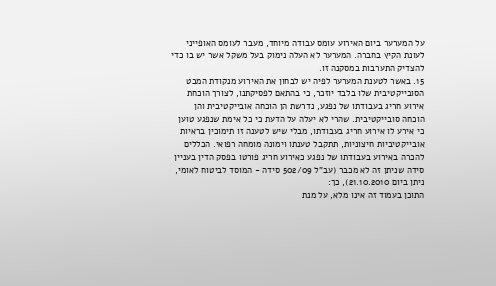על המערער ביום האירוע עומס עבודה מיוחד, מעבר לעומס האופייני לעונת הקיץ בחברה. המערער לא העלה נימוק בעל משקל אשר יש בו כדי להצדיק התערבות במסקנה זו.
15. באשר לטענת המערער לפיה יש לבחון את האירוע מנקודת המבט הסובייקטיבית שלו בלבד יוזכר, כי בהתאם לפסיקתנו, לצורך הוכחת אירוע חריג בעבודתו של נפגע, נדרשת הן הוכחה אובייקטיבית והן הוכחה סובייקטיבית. שהרי לא יעלה על הדעת כי כל אימת שנפגע טוען כי אירע לו אירוע חריג בעבודתו, מבלי שיש לטענה זו תימוכין בראיות אובייקטיביות חיצוניות, תתקבל טענתו וימונה מומחה רפואי. הכללים להכרה באירוע בעבודתו של נפגע כאירוע חריג פורטו בפסק הדין בעניין סידה שניתן זה לא מכבר (עב"ל 502/09 סידה - המוסד לביטוח לאומי, ניתן ביום 21.10.2010), כך:
התוכן בעמוד זה אינו מלא, על מנת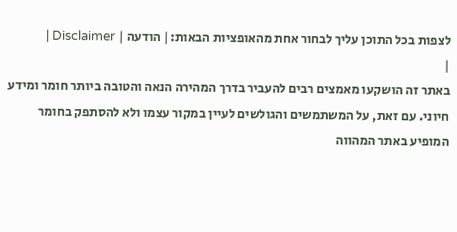לצפות בכל התוכן עליך לבחור אחת מהאופציות הבאות:| הודעה | Disclaimer |
|
באתר זה הושקעו מאמצים רבים להעביר בדרך המהירה הנאה והטובה ביותר חומר ומידע חיוני. עם זאת, על המשתמשים והגולשים לעיין במקור עצמו ולא להסתפק בחומר המופיע באתר המהווה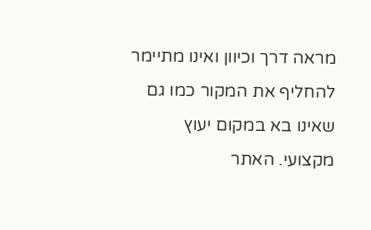מראה דרך וכיוון ואינו מתיימר להחליף את המקור כמו גם שאינו בא במקום יעוץ מקצועי. האתר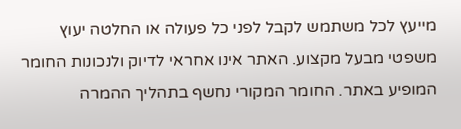מייעץ לכל משתמש לקבל לפני כל פעולה או החלטה יעוץ משפטי מבעל מקצוע. האתר אינו אחראי לדיוק ולנכונות החומר המופיע באתר. החומר המקורי נחשף בתהליך ההמרה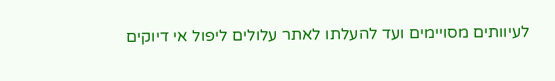לעיוותים מסויימים ועד להעלתו לאתר עלולים ליפול אי דיוקים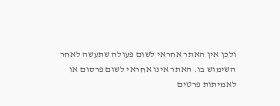ולכן אין האתר אחראי לשום פעולה שתעשה לאחר השימוש בו. האתר אינו אחראי לשום פרסום או לאמיתות פרטים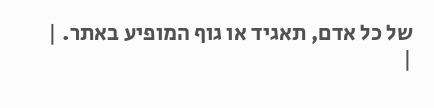של כל אדם, תאגיד או גוף המופיע באתר. |
|